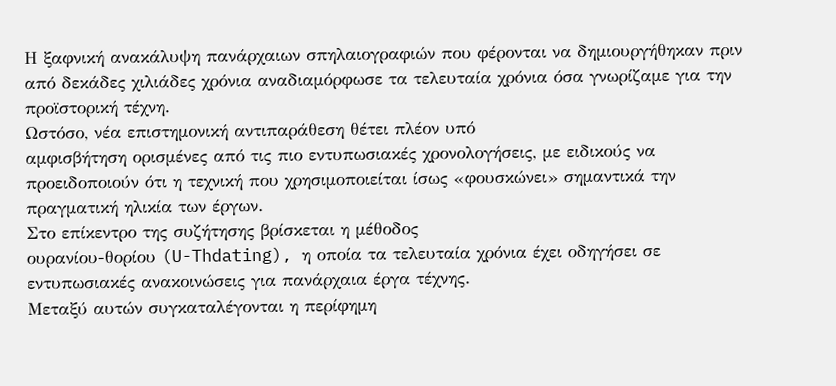Η ξαφνική ανακάλυψη πανάρχαιων σπηλαιογραφιών που φέρονται να δημιουργήθηκαν πριν από δεκάδες χιλιάδες χρόνια αναδιαμόρφωσε τα τελευταία χρόνια όσα γνωρίζαμε για την προϊστορική τέχνη.
Ωστόσο, νέα επιστημονική αντιπαράθεση θέτει πλέον υπό
αμφισβήτηση ορισμένες από τις πιο εντυπωσιακές χρονολογήσεις, με ειδικούς να
προειδοποιούν ότι η τεχνική που χρησιμοποιείται ίσως «φουσκώνει» σημαντικά την
πραγματική ηλικία των έργων.
Στο επίκεντρο της συζήτησης βρίσκεται η μέθοδος
ουρανίου-θορίου (U-Thdating), η οποία τα τελευταία χρόνια έχει οδηγήσει σε
εντυπωσιακές ανακοινώσεις για πανάρχαια έργα τέχνης.
Μεταξύ αυτών συγκαταλέγονται η περίφημη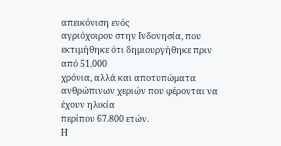απεικόνιση ενός
αγριόχοιρου στην Ινδονησία, που εκτιμήθηκε ότι δημιουργήθηκε πριν από 51.000
χρόνια, αλλά και αποτυπώματα ανθρώπινων χεριών που φέρονται να έχουν ηλικία
περίπου 67.800 ετών.
Η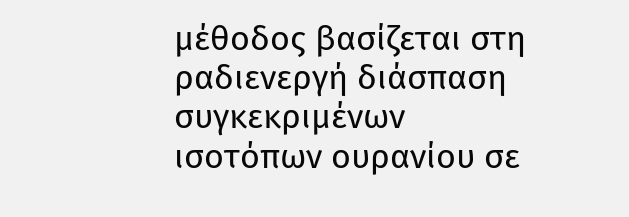μέθοδος βασίζεται στη ραδιενεργή διάσπαση συγκεκριμένων
ισοτόπων ουρανίου σε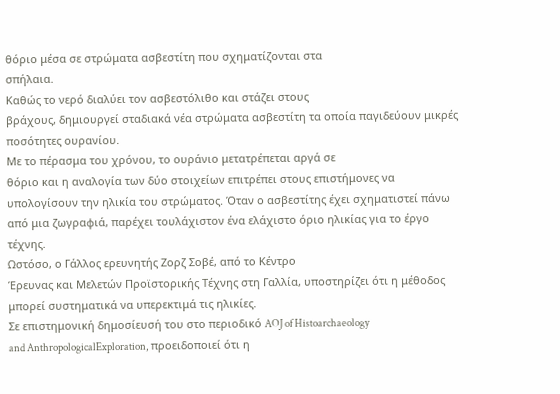θόριο μέσα σε στρώματα ασβεστίτη που σχηματίζονται στα
σπήλαια.
Καθώς το νερό διαλύει τον ασβεστόλιθο και στάζει στους
βράχους, δημιουργεί σταδιακά νέα στρώματα ασβεστίτη τα οποία παγιδεύουν μικρές
ποσότητες ουρανίου.
Με το πέρασμα του χρόνου, το ουράνιο μετατρέπεται αργά σε
θόριο και η αναλογία των δύο στοιχείων επιτρέπει στους επιστήμονες να
υπολογίσουν την ηλικία του στρώματος. Όταν ο ασβεστίτης έχει σχηματιστεί πάνω
από μια ζωγραφιά, παρέχει τουλάχιστον ένα ελάχιστο όριο ηλικίας για το έργο
τέχνης.
Ωστόσο, ο Γάλλος ερευνητής Ζορζ Σοβέ, από το Κέντρο
Έρευνας και Μελετών Προϊστορικής Τέχνης στη Γαλλία, υποστηρίζει ότι η μέθοδος
μπορεί συστηματικά να υπερεκτιμά τις ηλικίες.
Σε επιστημονική δημοσίευσή του στο περιοδικό AOJ of Histoarchaeology
and AnthropologicalExploration, προειδοποιεί ότι η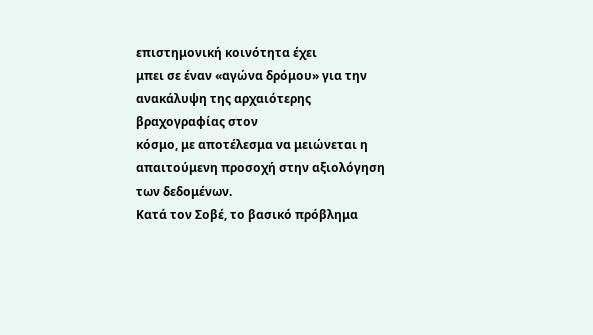επιστημονική κοινότητα έχει
μπει σε έναν «αγώνα δρόμου» για την ανακάλυψη της αρχαιότερης βραχογραφίας στον
κόσμο, με αποτέλεσμα να μειώνεται η απαιτούμενη προσοχή στην αξιολόγηση των δεδομένων.
Κατά τον Σοβέ, το βασικό πρόβλημα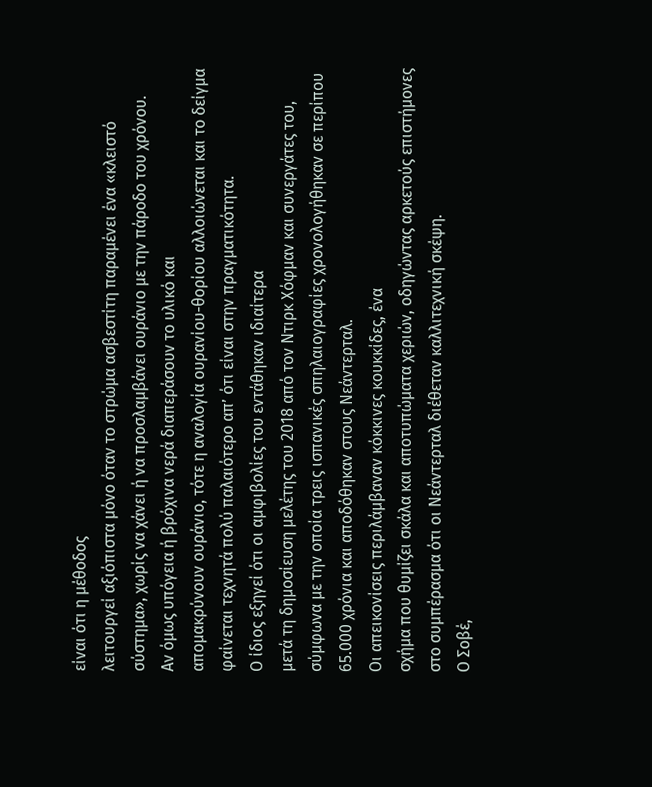είναι ότι η μέθοδος
λειτουργεί αξιόπιστα μόνο όταν το στρώμα ασβεστίτη παραμένει ένα «κλειστό
σύστημα», χωρίς να χάνει ή να προσλαμβάνει ουράνιο με την πάροδο του χρόνου.
Αν όμως υπόγεια ή βρόχινα νερά διαπεράσουν το υλικό και
απομακρύνουν ουράνιο, τότε η αναλογία ουρανίου-θορίου αλλοιώνεται και το δείγμα
φαίνεται τεχνητά πολύ παλαιότερο απ’ ότι είναι στην πραγματικότητα.
Ο ίδιος εξηγεί ότι οι αμφιβολίες του εντάθηκαν ιδιαίτερα
μετά τη δημοσίευση μελέτης του 2018 από τον Ντιρκ Χόφμαν και συνεργάτες του,
σύμφωνα με την οποία τρεις ισπανικές σπηλαιογραφίες χρονολογήθηκαν σε περίπου
65.000 χρόνια και αποδόθηκαν στους Νεάντερταλ.
Οι απεικονίσεις περιλάμβαναν κόκκινες κουκκίδες, ένα
σχήμα που θυμίζει σκάλα και αποτυπώματα χεριών, οδηγώντας αρκετούς επιστήμονες
στο συμπέρασμα ότι οι Νεάντερταλ διέθεταν καλλιτεχνική σκέψη.
Ο Σοβέ,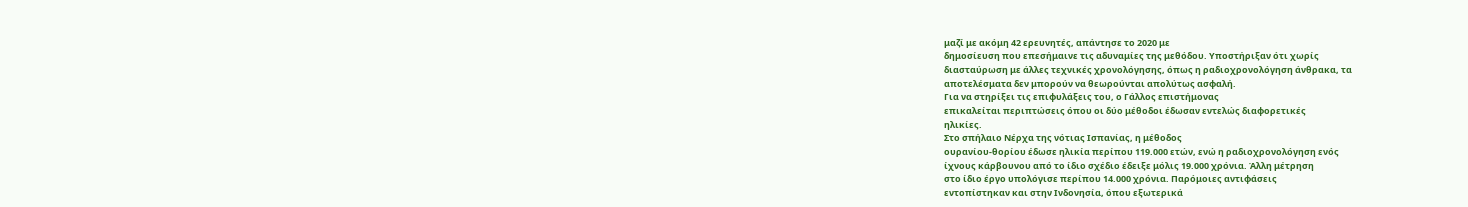μαζί με ακόμη 42 ερευνητές, απάντησε το 2020 με
δημοσίευση που επεσήμαινε τις αδυναμίες της μεθόδου. Υποστήριξαν ότι χωρίς
διασταύρωση με άλλες τεχνικές χρονολόγησης, όπως η ραδιοχρονολόγηση άνθρακα, τα
αποτελέσματα δεν μπορούν να θεωρούνται απολύτως ασφαλή.
Για να στηρίξει τις επιφυλάξεις του, ο Γάλλος επιστήμονας
επικαλείται περιπτώσεις όπου οι δύο μέθοδοι έδωσαν εντελώς διαφορετικές
ηλικίες.
Στο σπήλαιο Νέρχα της νότιας Ισπανίας, η μέθοδος
ουρανίου-θορίου έδωσε ηλικία περίπου 119.000 ετών, ενώ η ραδιοχρονολόγηση ενός
ίχνους κάρβουνου από το ίδιο σχέδιο έδειξε μόλις 19.000 χρόνια. Άλλη μέτρηση
στο ίδιο έργο υπολόγισε περίπου 14.000 χρόνια. Παρόμοιες αντιφάσεις
εντοπίστηκαν και στην Ινδονησία, όπου εξωτερικά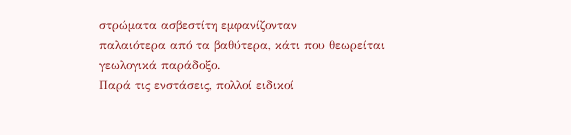στρώματα ασβεστίτη εμφανίζονταν
παλαιότερα από τα βαθύτερα, κάτι που θεωρείται γεωλογικά παράδοξο.
Παρά τις ενστάσεις, πολλοί ειδικοί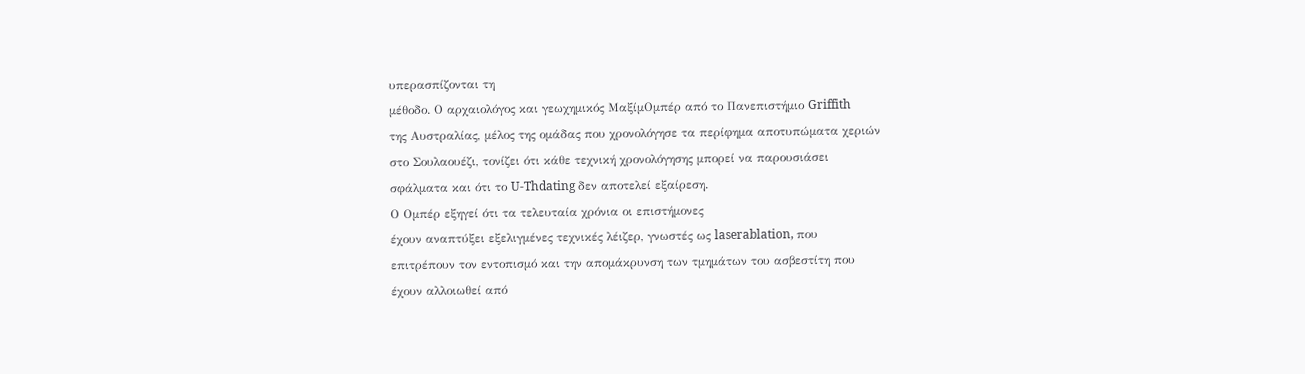υπερασπίζονται τη
μέθοδο. Ο αρχαιολόγος και γεωχημικός ΜαξίμΟμπέρ από το Πανεπιστήμιο Griffith
της Αυστραλίας, μέλος της ομάδας που χρονολόγησε τα περίφημα αποτυπώματα χεριών
στο Σουλαουέζι, τονίζει ότι κάθε τεχνική χρονολόγησης μπορεί να παρουσιάσει
σφάλματα και ότι το U-Thdating δεν αποτελεί εξαίρεση.
Ο Ομπέρ εξηγεί ότι τα τελευταία χρόνια οι επιστήμονες
έχουν αναπτύξει εξελιγμένες τεχνικές λέιζερ, γνωστές ως laserablation, που
επιτρέπουν τον εντοπισμό και την απομάκρυνση των τμημάτων του ασβεστίτη που
έχουν αλλοιωθεί από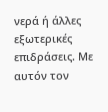νερά ή άλλες εξωτερικές επιδράσεις. Με αυτόν τον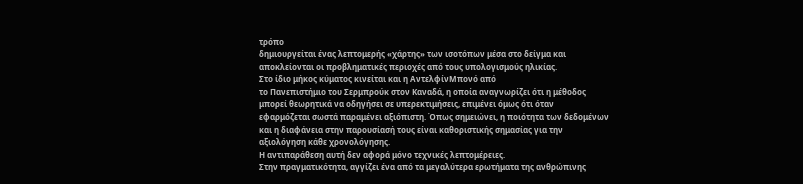τρόπο
δημιουργείται ένας λεπτομερής «χάρτης» των ισοτόπων μέσα στο δείγμα και
αποκλείονται οι προβληματικές περιοχές από τους υπολογισμούς ηλικίας.
Στο ίδιο μήκος κύματος κινείται και η ΑντελφίνΜπονό από
το Πανεπιστήμιο του Σερμπρούκ στον Καναδά, η οποία αναγνωρίζει ότι η μέθοδος
μπορεί θεωρητικά να οδηγήσει σε υπερεκτιμήσεις, επιμένει όμως ότι όταν
εφαρμόζεται σωστά παραμένει αξιόπιστη. Όπως σημειώνει, η ποιότητα των δεδομένων
και η διαφάνεια στην παρουσίασή τους είναι καθοριστικής σημασίας για την
αξιολόγηση κάθε χρονολόγησης.
Η αντιπαράθεση αυτή δεν αφορά μόνο τεχνικές λεπτομέρειες.
Στην πραγματικότητα, αγγίζει ένα από τα μεγαλύτερα ερωτήματα της ανθρώπινης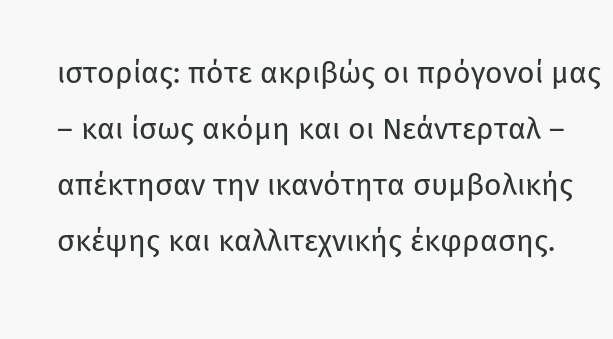ιστορίας: πότε ακριβώς οι πρόγονοί μας – και ίσως ακόμη και οι Νεάντερταλ –
απέκτησαν την ικανότητα συμβολικής σκέψης και καλλιτεχνικής έκφρασης.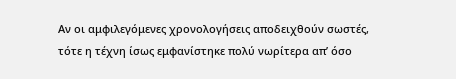Αν οι αμφιλεγόμενες χρονολογήσεις αποδειχθούν σωστές,
τότε η τέχνη ίσως εμφανίστηκε πολύ νωρίτερα απ’ όσο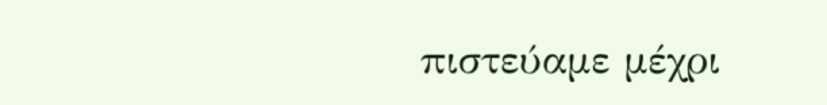πιστεύαμε μέχρι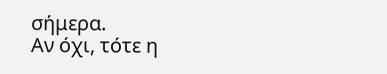σήμερα.
Αν όχι, τότε η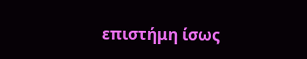επιστήμη ίσως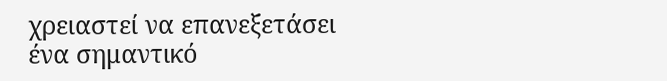χρειαστεί να επανεξετάσει
ένα σημαντικό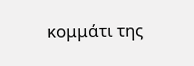κομμάτι της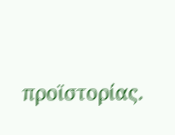προϊστορίας.